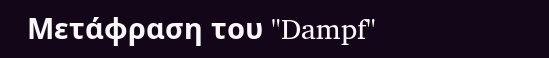Μετάφραση του "Dampf"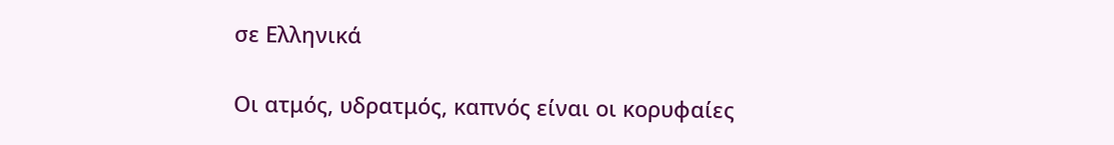σε Ελληνικά

Οι ατμός, υδρατμός, καπνός είναι οι κορυφαίες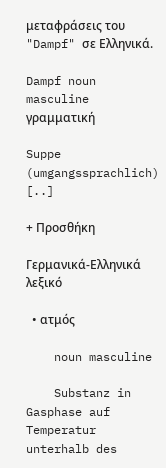μεταφράσεις του "Dampf" σε Ελληνικά.

Dampf noun masculine γραμματική

Suppe (umgangssprachlich) [..]

+ Προσθήκη

Γερμανικά-Ελληνικά λεξικό

  • ατμός

    noun masculine

    Substanz in Gasphase auf Temperatur unterhalb des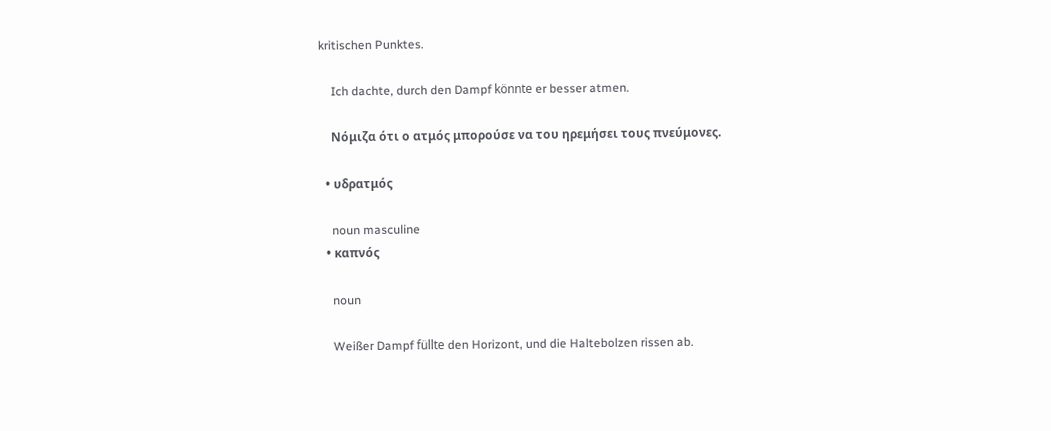kritischen Punktes.

    Ich dachte, durch den Dampf könnte er besser atmen.

    Νόμιζα ότι ο ατμός μπορούσε να του ηρεμήσει τους πνεύμονες.

  • υδρατμός

    noun masculine
  • καπνός

    noun

    Weißer Dampf füllte den Horizont, und die Haltebolzen rissen ab.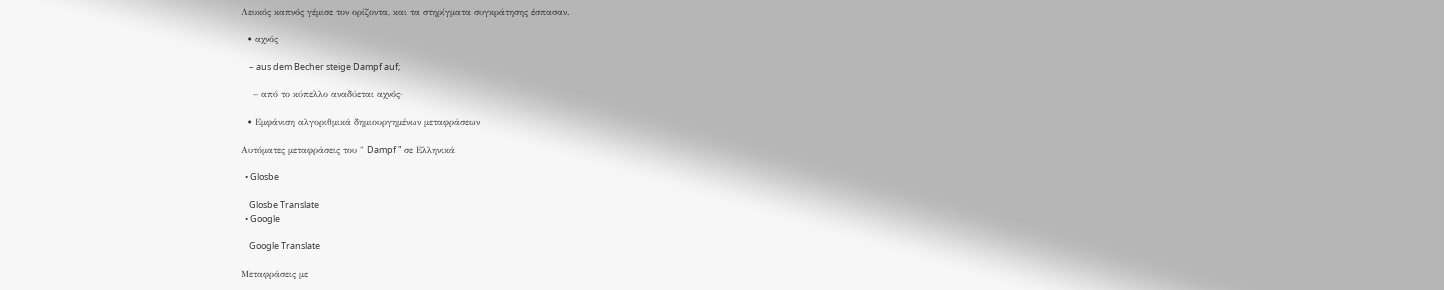Λευκός καπνός γέμισε τον ορίζοντα, και τα στηρίγματα συγκράτησης έσπασαν.

  • αχνός

    – aus dem Becher steige Dampf auf;

    – από το κύπελλο αναδύεται αχνός·

  • Εμφάνιση αλγοριθμικά δημιουργημένων μεταφράσεων

Αυτόματες μεταφράσεις του " Dampf " σε Ελληνικά

  • Glosbe

    Glosbe Translate
  • Google

    Google Translate

Μεταφράσεις με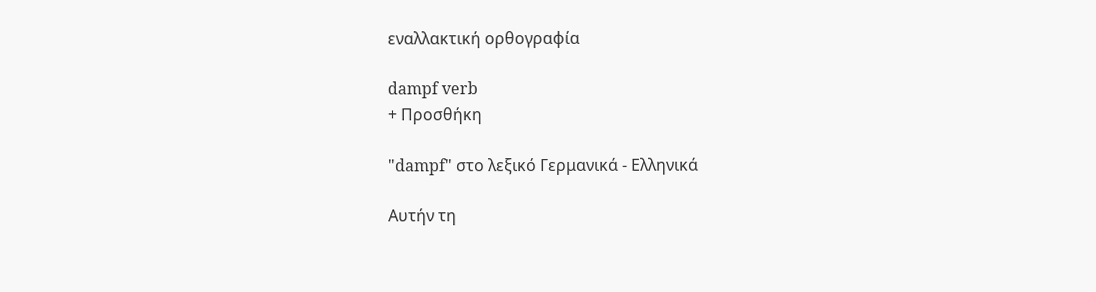εναλλακτική ορθογραφία

dampf verb
+ Προσθήκη

"dampf" στο λεξικό Γερμανικά - Ελληνικά

Αυτήν τη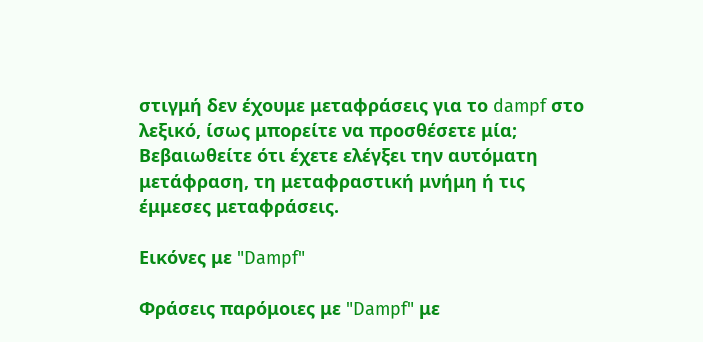στιγμή δεν έχουμε μεταφράσεις για το dampf στο λεξικό, ίσως μπορείτε να προσθέσετε μία; Βεβαιωθείτε ότι έχετε ελέγξει την αυτόματη μετάφραση, τη μεταφραστική μνήμη ή τις έμμεσες μεταφράσεις.

Εικόνες με "Dampf"

Φράσεις παρόμοιες με "Dampf" με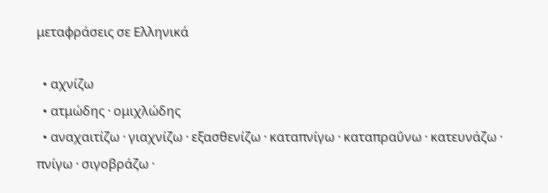μεταφράσεις σε Ελληνικά

  • αχνίζω
  • ατμώδης · ομιχλώδης
  • αναχαιτίζω · γιαχνίζω · εξασθενίζω · καταπνίγω · καταπραΰνω · κατευνάζω · πνίγω · σιγοβράζω ·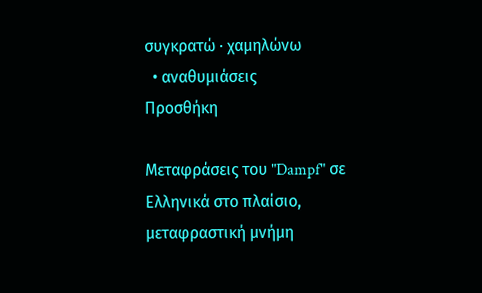συγκρατώ · χαμηλώνω
  • αναθυμιάσεις
Προσθήκη

Μεταφράσεις του "Dampf" σε Ελληνικά στο πλαίσιο, μεταφραστική μνήμη